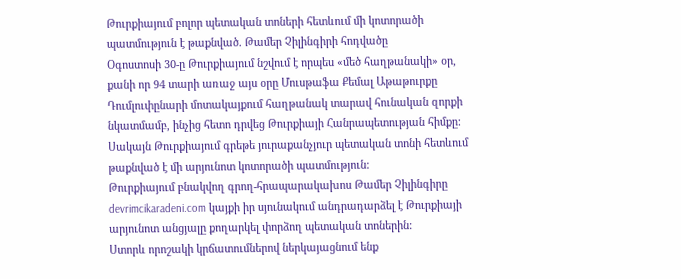Թուրքիայում բոլոր պետական տոների հետևում մի կոտորածի պատմություն է թաքնված. Թամեր Չիլինգիրի հոդվածը
Օգոստոսի 30-ը Թուրքիայում նշվում է որպես «մեծ հաղթանակի» օր, քանի որ 94 տարի առաջ այս օրը Մուսթաֆա Քեմալ Աթաթուրքը Դումլուփընարի մոտակայքում հաղթանակ տարավ հունական զորքի նկատմամբ, ինչից հետո դրվեց Թուրքիայի Հանրապետության հիմքը:
Սակայն Թուրքիայում գրեթե յուրաքանչյուր պետական տոնի հետևում թաքնված է մի արյունոտ կոտորածի պատմություն:
Թուրքիայում բնակվող գրող-հրապարակախոս Թամեր Չիլինգիրը devrimcikaradeni.com կայքի իր սյունակում անդրադարձել է Թուրքիայի արյունոտ անցյալը քողարկել փորձող պետական տոներին:
Ստորև որոշակի կրճատումներով ներկայացնում ենք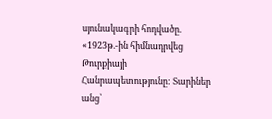սյունակագրի հոդվածը.
«1923թ.-ին հիմնադրվեց Թուրքիայի Հանրապետությունը: Տարիներ անց՝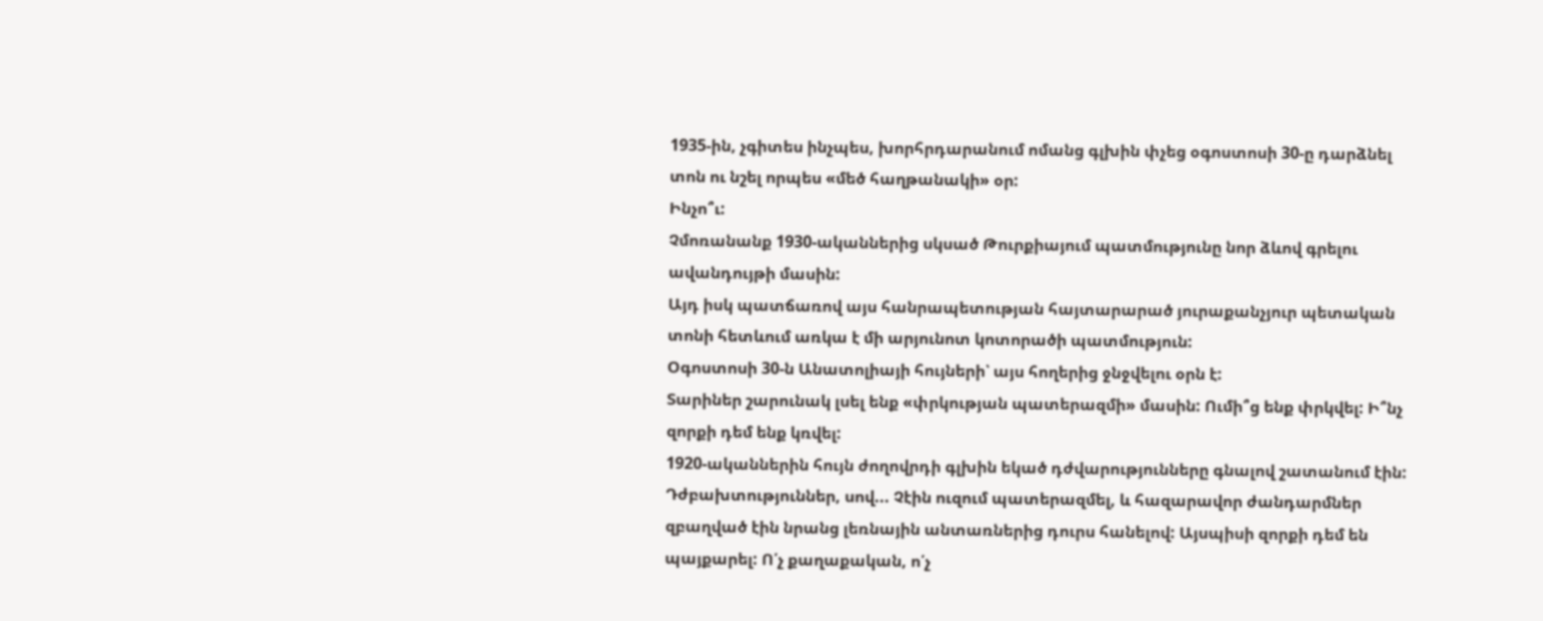1935-ին, չգիտես ինչպես, խորհրդարանում ոմանց գլխին փչեց օգոստոսի 30-ը դարձնել տոն ու նշել որպես «մեծ հաղթանակի» օր:
Ինչո՞ւ:
Չմոռանանք 1930-ականներից սկսած Թուրքիայում պատմությունը նոր ձևով գրելու ավանդույթի մասին:
Այդ իսկ պատճառով այս հանրապետության հայտարարած յուրաքանչյուր պետական տոնի հետևում առկա է մի արյունոտ կոտորածի պատմություն:
Օգոստոսի 30-ն Անատոլիայի հույների՝ այս հողերից ջնջվելու օրն է:
Տարիներ շարունակ լսել ենք «փրկության պատերազմի» մասին: Ումի՞ց ենք փրկվել: Ի՞նչ զորքի դեմ ենք կռվել:
1920-ականներին հույն ժողովրդի գլխին եկած դժվարությունները գնալով շատանում էին: Դժբախտություններ, սով... Չէին ուզում պատերազմել, և հազարավոր ժանդարմներ զբաղված էին նրանց լեռնային անտառներից դուրս հանելով: Այսպիսի զորքի դեմ են պայքարել: Ո՛չ քաղաքական, ո՛չ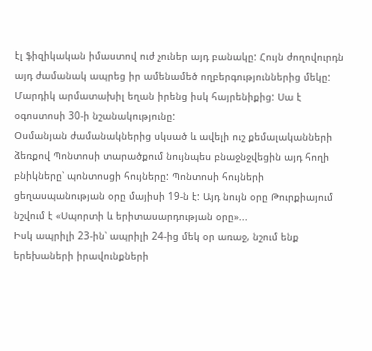էլ ֆիզիկական իմաստով ուժ չուներ այդ բանակը: Հույն ժողովուրդն այդ ժամանակ ապրեց իր ամենամեծ ողբերգություններից մեկը: Մարդիկ արմատախիլ եղան իրենց իսկ հայրենիքից: Սա է օգոստոսի 30-ի նշանակությունը:
Օսմանյան ժամանակներից սկսած և ավելի ուշ քեմալականների ձեռքով Պոնտոսի տարածքում նույնպես բնաջնջվեցին այդ հողի բնիկները՝ պոնտոսցի հույները: Պոնտոսի հույների ցեղասպանության օրը մայիսի 19-ն է: Այդ նույն օրը Թուրքիայում նշվում է «Սպորտի և երիտասարդության օրը»...
Իսկ ապրիլի 23-ին՝ ապրիլի 24-ից մեկ օր առաջ, նշում ենք երեխաների իրավունքների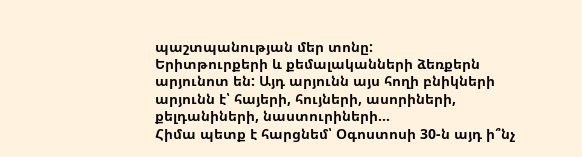պաշտպանության մեր տոնը:
Երիտթուրքերի և քեմալականների ձեռքերն արյունոտ են: Այդ արյունն այս հողի բնիկների արյունն է՝ հայերի, հույների, ասորիների, քելդանիների, նաստուրիների...
Հիմա պետք է հարցնեմ՝ Օգոստոսի 30-ն այդ ի՞նչ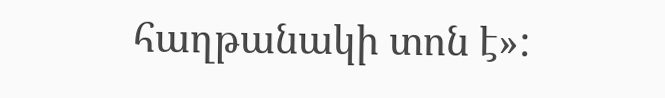հաղթանակի տոն է»: